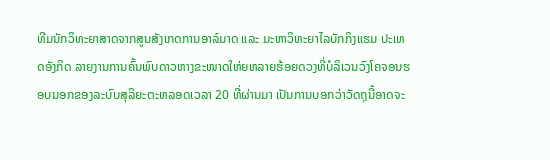ທີມນັກວິທະຍາສາດຈາກສູນສັງເກດການອາລ໌ມາດ ແລະ ມະຫາວິທະຍາໄລບັກກິງແຮມ ປະເທດອັງກິດ ລາຍງານການຄົ້ນພົບດາວຫາງຂະໜາດໃຫ່ຍຫລາຍຮ້ອຍດວງທີ່ບໍລິເວນວົງໂຄຈອນຮອບນອກຂອງລະບົບສຸລິຍະຕະຫລອດເວລາ 20 ທີ່ຜ່ານມາ ເປັນການບອກວ່າວັດຖຸນີ້ອາດຈະ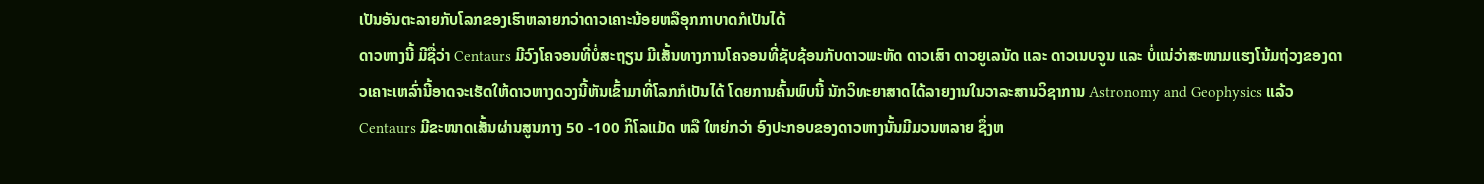ເປັນອັນຕະລາຍກັບໂລກຂອງເຮົາຫລາຍກວ່າດາວເຄາະນ້ອຍຫລືອຸກກາບາດກໍເປັນໄດ້
ດາວຫາງນີ້ ມີຊື່ວ່າ Centaurs ມີວົງໂຄຈອນທີ່ບໍ່ສະຖຽນ ມີເສັ້ນທາງການໂຄຈອນທີ່ຊັບຊ້ອນກັບດາວພະຫັດ ດາວເສົາ ດາວຍູເລນັດ ແລະ ດາວເນບຈູນ ແລະ ບໍ່ແນ່ວ່າສະໜາມແຮງໂນ້ມຖ່ວງຂອງດາວເຄາະເຫລົ່ານີ້ອາດຈະເຮັດໃຫ້ດາວຫາງດວງນີ້ຫັນເຂົ້າມາທີ່ໂລກກໍເປັນໄດ້ ໂດຍການຄົ້ນພົບນີ້ ນັກວິທະຍາສາດໄດ້ລາຍງານໃນວາລະສານວິຊາການ Astronomy and Geophysics ແລ້ວ
Centaurs ມີຂະໜາດເສັ້ນຜ່ານສູນກາງ 50 -100 ກິໂລແມັດ ຫລື ໃຫຍ່ກວ່າ ອົງປະກອບຂອງດາວຫາງນັ້ນມີມວນຫລາຍ ຊຶ່ງຫ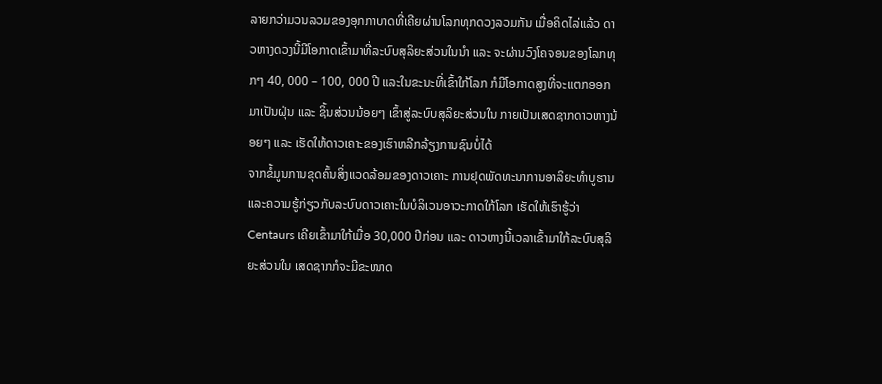ລາຍກວ່າມວນລວມຂອງອຸກກາບາດທີ່ເຄີຍຜ່ານໂລກທຸກດວງລວມກັນ ເມື່ອຄິດໄລ່ແລ້ວ ດາວຫາງດວງນີ້ມີໂອກາດເຂົ້າມາທີ່ລະບົບສຸລິຍະສ່ວນໃນນຳ ແລະ ຈະຜ່ານວົງໂຄຈອນຂອງໂລກທຸກໆ 40, 000 – 100, 000 ປີ ແລະໃນຂະນະທີ່ເຂົ້າໃກ້ໂລກ ກໍມີໂອກາດສູງທີ່ຈະແຕກອອກມາເປັນຝຸ່ນ ແລະ ຊິ້ນສ່ວນນ້ອຍໆ ເຂົ້າສູ່ລະບົບສຸລິຍະສ່ວນໃນ ກາຍເປັນເສດຊາກດາວຫາງນ້ອຍໆ ແລະ ເຮັດໃຫ້ດາວເຄາະຂອງເຮົາຫລີກລ້ຽງການຊົນບໍ່ໄດ້
ຈາກຂໍ້ມູນການຂຸດຄົ້ນສິ່ງແວດລ້ອມຂອງດາວເຄາະ ການຢຸດພັດທະນາການອາລິຍະທຳບູຮານ ແລະຄວາມຮູ້ກ່ຽວກັບລະບົບດາວເຄາະໃນບໍລິເວນອາວະກາດໃກ້ໂລກ ເຮັດໃຫ້ເຮົາຮູ້ວ່າ Centaurs ເຄີຍເຂົ້າມາໃກ້ເມື່ອ 30,000 ປີກ່ອນ ແລະ ດາວຫາງນີ້ເວລາເຂົ້າມາໃກ້ລະບົບສຸລິຍະສ່ວນໃນ ເສດຊາກກໍຈະມີຂະໜາດ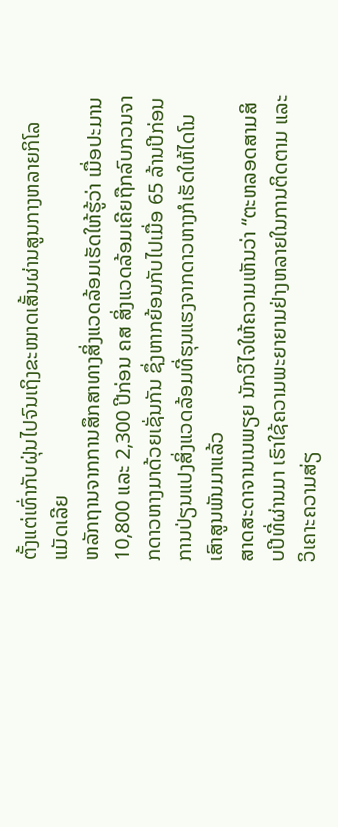ຕັ້ງແຕ່ເທົ່າກັບຝຸ່ນໄປຈົນເຖິງຂະໜາດເສັ້ນຜ່ານສູນກາງຫລາຍກິໂລແມັດເລີຍ
ຫລັກຖານຈາກການສຶກສາທາງສິ່ງແວດລ້ອມເຮັດໃຫ້ຮູ້ວ່າ ເມື່ອປະມານ 10,800 ແລະ 2,300 ປີກ່ອນ ຄສ ສິ່ງແວດລ້ອມເຄີຍຖືກລົບກວນຈາກດາວຫາງມາດ້ວຍເຊັ່ນກັນ ຊຶ່ງຫາກຍ້ອນກັບໄປເມື່ອ 65 ລ້ານປີກ່ອນ ການປ່ຽນແປງສິ່ງແວດລ້ອມທີ່ຮຸນແຮງຈາກດາວຫາງກໍເຮັດໃຫ້ໄດໂນເສົາສູນພັນມາແລ້ວ
ສາດສະດາຈານເນພຽຍ ນັກວິໄຈໃຫ້ຄວາມເຫັນວ່າ “ຕະຫລອດສາມສິບປີທີ່ຜ່ານມາ ເຮົາໃຊ້ຄວາມພະຍາຍາມຢ່າງຫລາຍໃນການຕິດຕາມ ແລະ ວິເຄາະຄວາມສ່ຽ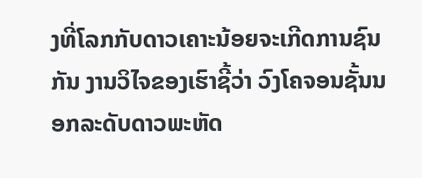ງທີ່ໂລກກັບດາວເຄາະນ້ອຍຈະເກີດການຊົນກັນ ງານວິໄຈຂອງເຮົາຊີ້ວ່າ ວົງໂຄຈອນຊັ້ນນອກລະດັບດາວພະຫັດ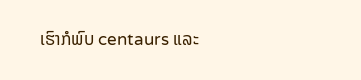ເຮົາກໍພົບ centaurs ແລະ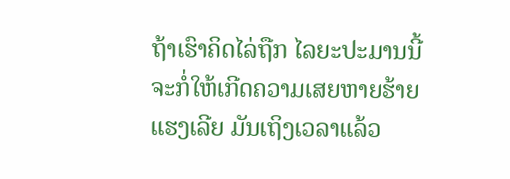ຖ້າເຮົາຄິດໄລ່ຖືກ ໄລຍະປະມານນີ້ຈະກໍ່ໃຫ້ເກີດຄວາມເສຍຫາຍຮ້າຍແຮງເລີຍ ມັນເຖິງເວລາແລ້ວ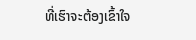ທີ່ເຮົາຈະຕ້ອງເຂົ້າໃຈ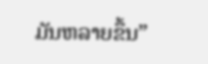ມັນຫລາຍຂຶ້ນ”